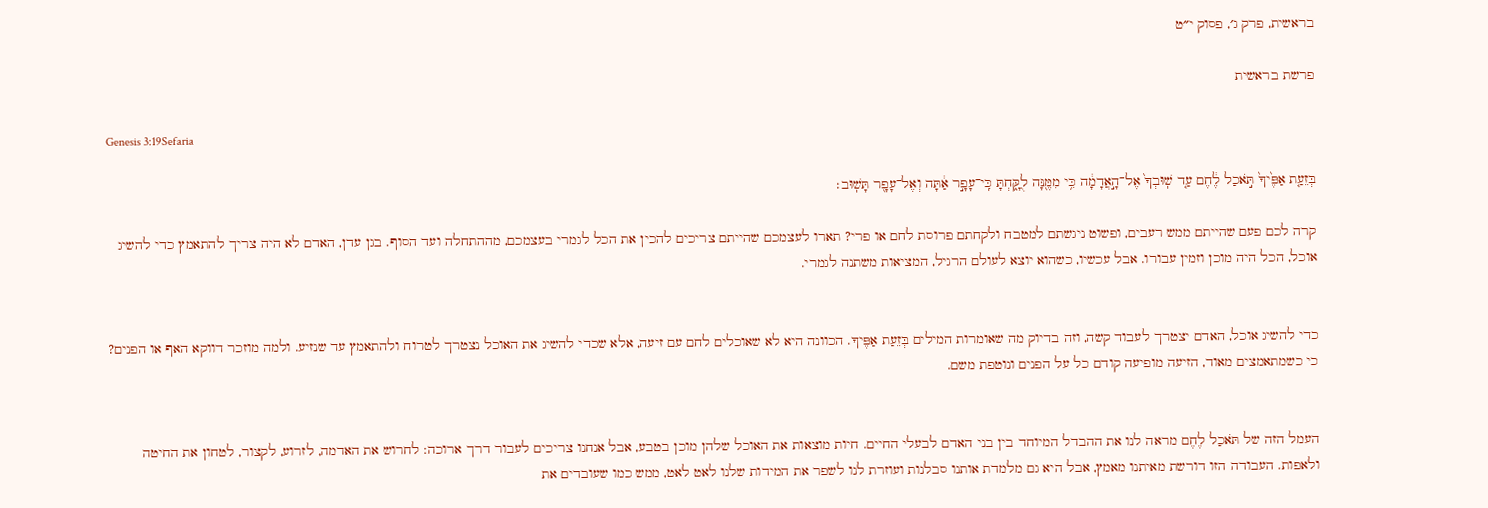בראשית, פרק ג׳, פסוק י״ט

פרשת בראשית

Genesis 3:19Sefaria

בְּזֵעַ֤ת אַפֶּ֙יךָ֙ תֹּ֣אכַל לֶ֔חֶם עַ֤ד שֽׁוּבְךָ֙ אֶל־הָ֣אֲדָמָ֔ה כִּ֥י מִמֶּ֖נָּה לֻקָּ֑חְתָּ כִּֽי־עָפָ֣ר אַ֔תָּה וְאֶל־עָפָ֖ר תָּשֽׁוּב׃

קרה לכם פעם שהייתם ממש רעבים, ופשוט ניגשתם למטבח ולקחתם פרוסת לחם או פרי? תארו לעצמכם שהייתם צריכים להכין את הכל לגמרי בעצמכם, מההתחלה ועד הסוף. בגן עדן, האדם לא היה צריך להתאמץ כדי להשיג אוכל, הכל היה מוכן וזמין עבורו. אבל עכשיו, כשהוא יוצא לעולם הרגיל, המציאות משתנה לגמרי.


כדי להשיג אוכל, האדם יצטרך לעבוד קשה, וזה בדיוק מה שאומרות המילים בְּזֵעַת אַפֶּיךָ. הכוונה היא לא שאוכלים לחם עם זיעה, אלא שכדי להשיג את האוכל נצטרך לטרוח ולהתאמץ עד שנזיע. ולמה מוזכר דווקא האף או הפנים? כי כשמתאמצים מאוד, הזיעה מופיעה קודם כל על הפנים ונוטפת משם.


העמל הזה של תֹּאכַל לֶחֶם מראה לנו את ההבדל המיוחד בין בני האדם לבעלי החיים. חיות מוצאות את האוכל שלהן מוכן בטבע, אבל אנחנו צריכים לעבור דרך ארוכה: לחרוש את האדמה, לזרוע, לקצור, לטחון את החיטה ולאפות. העבודה הזו דורשת מאיתנו מאמץ, אבל היא גם מלמדת אותנו סבלנות ועוזרת לנו לשפר את המידות שלנו לאט לאט, ממש כמו שעובדים את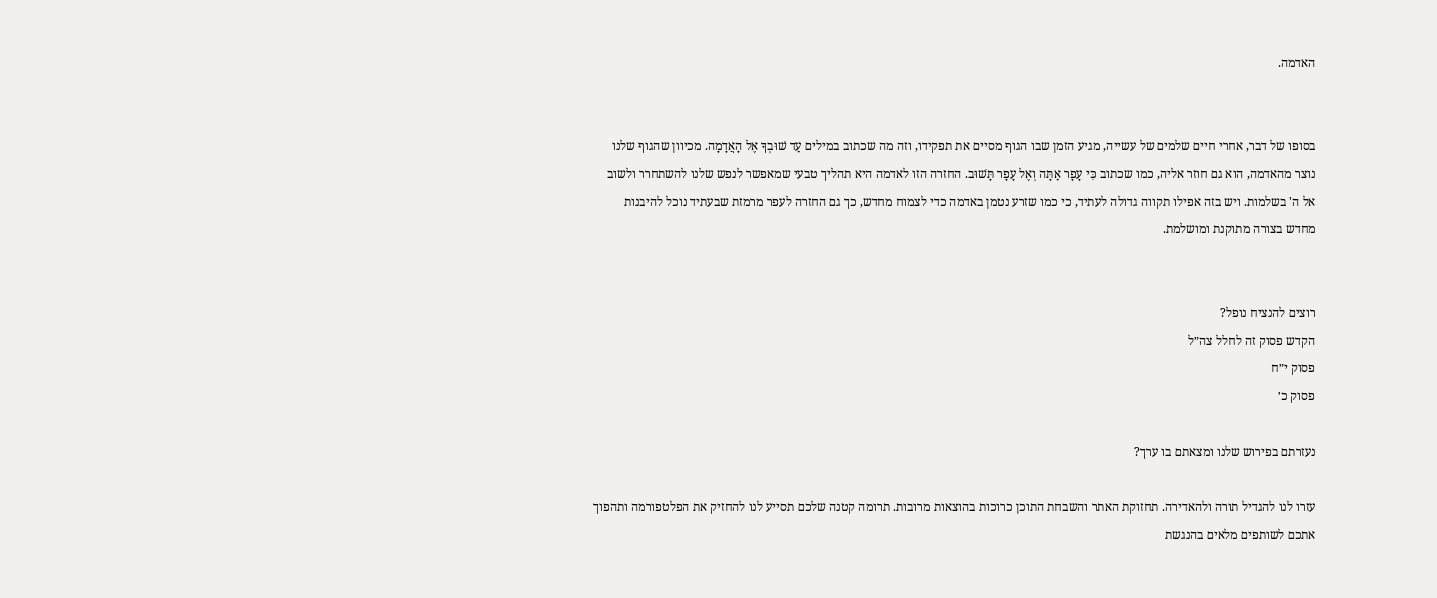האדמה.


בסופו של דבר, אחרי חיים שלמים של עשייה, מגיע הזמן שבו הגוף מסיים את תפקידו, וזה מה שכתוב במילים עַד שׁוּבְךָ אֶל הָאֲדָמָה. מכיוון שהגוף שלנו נוצר מהאדמה, הוא גם חוזר אליה, כמו שכתוב כִּי עָפָר אַתָּה וְאֶל עָפָר תָּשׁוּב. החזרה הזו לאדמה היא תהליך טבעי שמאפשר לנפש שלנו להשתחרר ולשוב אל ה' בשלמות. ויש בזה אפילו תקווה גדולה לעתיד, כי כמו שזרע נטמן באדמה כדי לצמוח מחדש, כך גם החזרה לעפר מרמזת שבעתיד נוכל להיבנות מחדש בצורה מתוקנת ומושלמת.


רוצים להנציח נופל?
הקדש פסוק זה לחלל צה״ל
פסוק י״ח
פסוק כ׳

נעזרתם בפירוש שלנו ומצאתם בו ערך?

עזרו לנו להגדיל תורה ולהאדירה. תחזוקת האתר והשבחת התוכן כרוכות בהוצאות מרובות. תרומה קטנה שלכם תסייע לנו להחזיק את הפלטפורמה ותהפוך אתכם לשותפים מלאים בהנגשת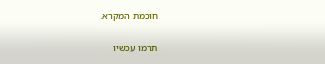חוכמת המקרא.

תרמו עכשיו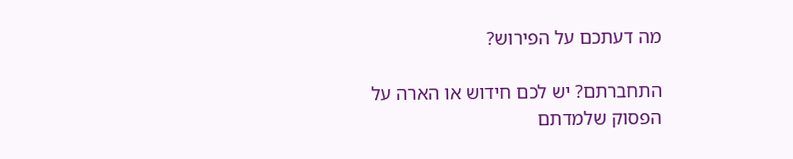מה דעתכם על הפירוש?

התחברתם? יש לכם חידוש או הארה על הפסוק שלמדתם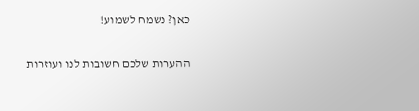כאן? נשמח לשמוע!

ההערות שלכם חשובות לנו ועוזרות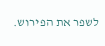לשפר את הפירוש.